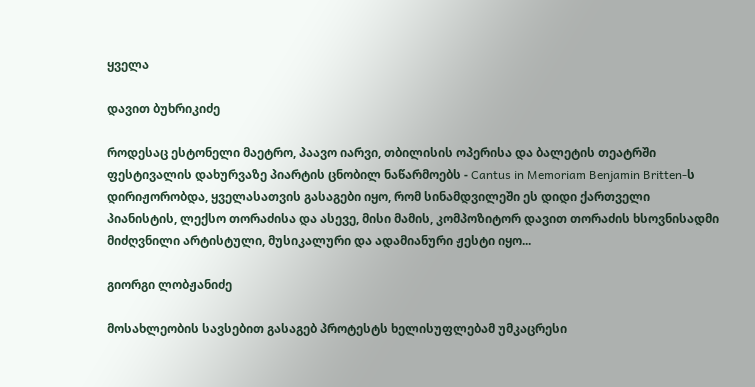ყველა

დავით ბუხრიკიძე

როდესაც ესტონელი მაეტრო, პაავო იარვი, თბილისის ოპერისა და ბალეტის თეატრში ფესტივალის დახურვაზე პიარტის ცნობილ ნაწარმოებს - Cantus in Memoriam Benjamin Britten-ს დირიჟორობდა, ყველასათვის გასაგები იყო, რომ სინამდვილეში ეს დიდი ქართველი პიანისტის, ლექსო თორაძისა და ასევე, მისი მამის, კომპოზიტორ დავით თორაძის ხსოვნისადმი მიძღვნილი არტისტული, მუსიკალური და ადამიანური ჟესტი იყო...

გიორგი ლობჟანიძე

მოსახლეობის სავსებით გასაგებ პროტესტს ხელისუფლებამ უმკაცრესი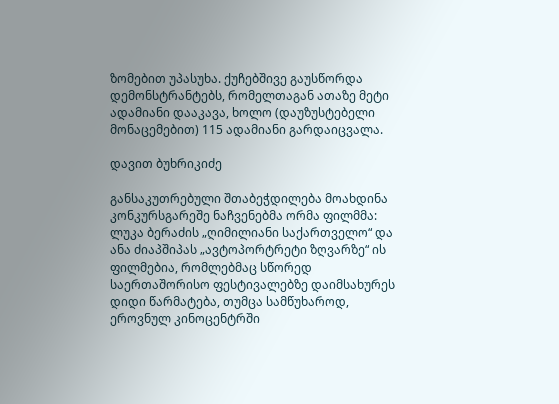ზომებით უპასუხა. ქუჩებშივე გაუსწორდა დემონსტრანტებს, რომელთაგან ათაზე მეტი ადამიანი დააკავა, ხოლო (დაუზუსტებელი მონაცემებით) 115 ადამიანი გარდაიცვალა.

დავით ბუხრიკიძე

განსაკუთრებული შთაბეჭდილება მოახდინა კონკურსგარეშე ნაჩვენებმა ორმა ფილმმა: ლუკა ბერაძის „ღიმილიანი საქართველო“ და ანა ძიაპშიპას „ავტოპორტრეტი ზღვარზე“ ის ფილმებია, რომლებმაც სწორედ საერთაშორისო ფესტივალებზე დაიმსახურეს დიდი წარმატება, თუმცა სამწუხაროდ, ეროვნულ კინოცენტრში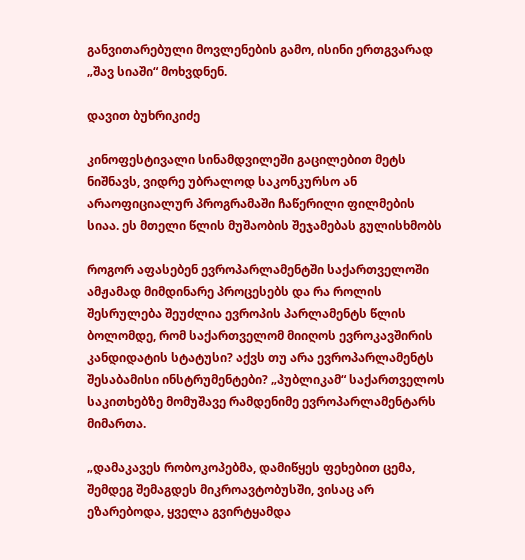განვითარებული მოვლენების გამო, ისინი ერთგვარად „შავ სიაში“ მოხვდნენ.

დავით ბუხრიკიძე

კინოფესტივალი სინამდვილეში გაცილებით მეტს ნიშნავს, ვიდრე უბრალოდ საკონკურსო ან არაოფიციალურ პროგრამაში ჩაწერილი ფილმების სიაა. ეს მთელი წლის მუშაობის შეჯამებას გულისხმობს

როგორ აფასებენ ევროპარლამენტში საქართველოში ამჟამად მიმდინარე პროცესებს და რა როლის შესრულება შეუძლია ევროპის პარლამენტს წლის ბოლომდე, რომ საქართველომ მიიღოს ევროკავშირის კანდიდატის სტატუსი? აქვს თუ არა ევროპარლამენტს შესაბამისი ინსტრუმენტები? „პუბლიკამ“ საქართველოს საკითხებზე მომუშავე რამდენიმე ევროპარლამენტარს მიმართა.

„დამაკავეს რობოკოპებმა, დამიწყეს ფეხებით ცემა, შემდეგ შემაგდეს მიკროავტობუსში, ვისაც არ ეზარებოდა, ყველა გვირტყამდა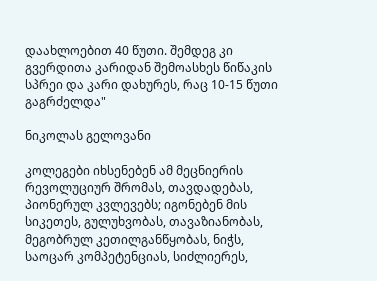დაახლოებით 40 წუთი. შემდეგ კი გვერდითა კარიდან შემოასხეს წიწაკის სპრეი და კარი დახურეს, რაც 10-15 წუთი გაგრძელდა"

ნიკოლას გელოვანი

კოლეგები იხსენებენ ამ მეცნიერის რევოლუციურ შრომას, თავდადებას, პიონერულ კვლევებს; იგონებენ მის სიკეთეს, გულუხვობას, თავაზიანობას, მეგობრულ კეთილგანწყობას, ნიჭს, საოცარ კომპეტენციას, სიძლიერეს,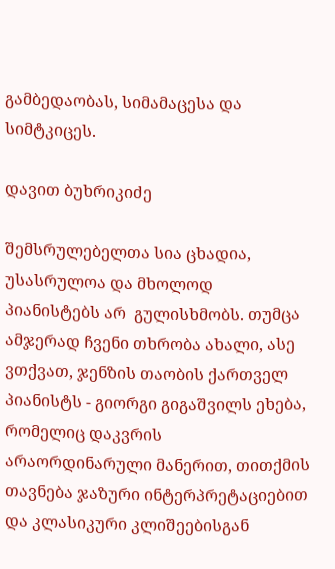გამბედაობას, სიმამაცესა და სიმტკიცეს.

დავით ბუხრიკიძე

შემსრულებელთა სია ცხადია, უსასრულოა და მხოლოდ პიანისტებს არ  გულისხმობს. თუმცა ამჯერად ჩვენი თხრობა ახალი, ასე ვთქვათ, ჯენზის თაობის ქართველ პიანისტს - გიორგი გიგაშვილს ეხება, რომელიც დაკვრის არაორდინარული მანერით, თითქმის თავნება ჯაზური ინტერპრეტაციებით და კლასიკური კლიშეებისგან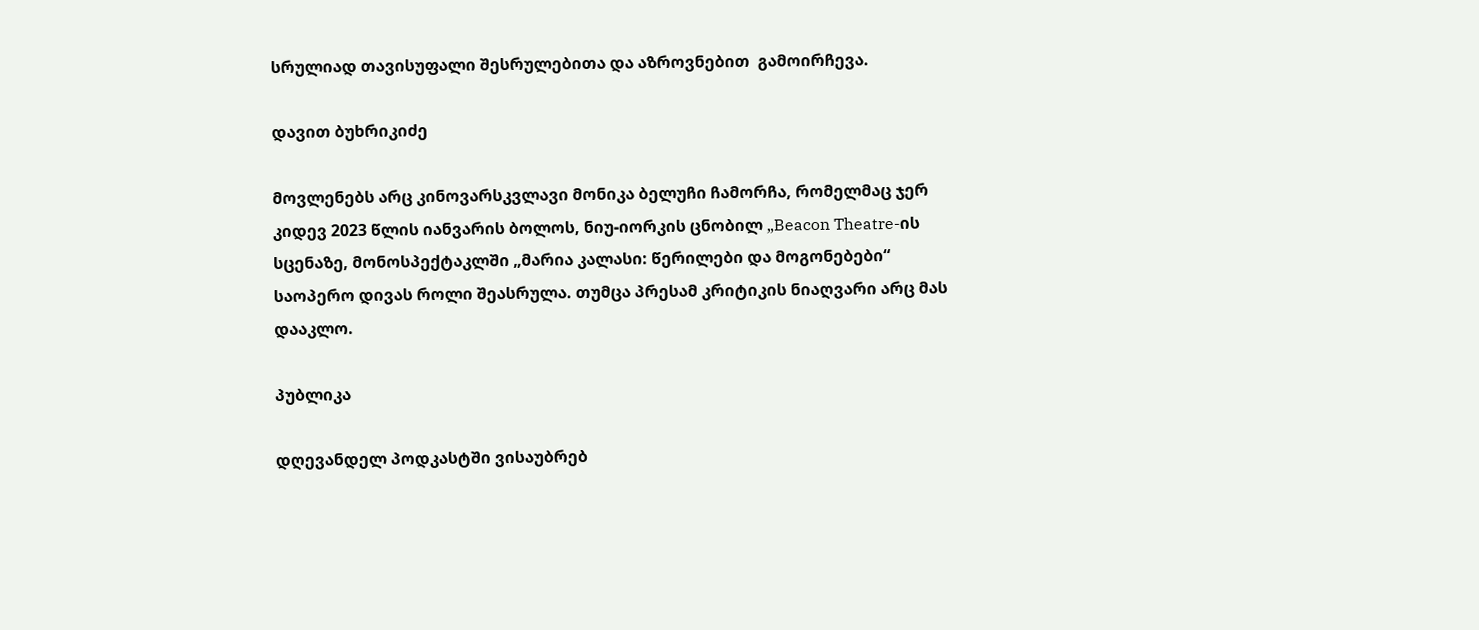სრულიად თავისუფალი შესრულებითა და აზროვნებით  გამოირჩევა.

დავით ბუხრიკიძე

მოვლენებს არც კინოვარსკვლავი მონიკა ბელუჩი ჩამორჩა, რომელმაც ჯერ კიდევ 2023 წლის იანვარის ბოლოს, ნიუ-იორკის ცნობილ „Beacon Theatre-ის სცენაზე, მონოსპექტაკლში „მარია კალასი: წერილები და მოგონებები“ საოპერო დივას როლი შეასრულა. თუმცა პრესამ კრიტიკის ნიაღვარი არც მას დააკლო.

პუბლიკა

დღევანდელ პოდკასტში ვისაუბრებ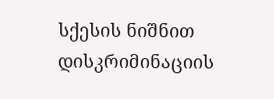სქესის ნიშნით დისკრიმინაციის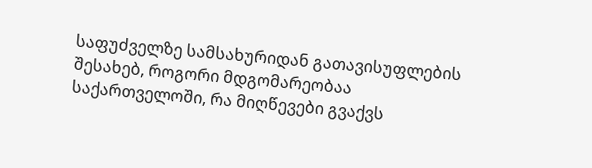საფუძველზე სამსახურიდან გათავისუფლების შესახებ, როგორი მდგომარეობაა საქართველოში, რა მიღწევები გვაქვს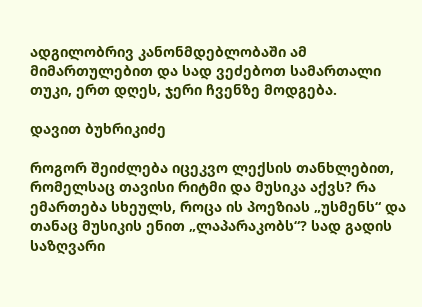ადგილობრივ კანონმდებლობაში ამ მიმართულებით და სად ვეძებოთ სამართალი თუკი, ერთ დღეს, ჯერი ჩვენზე მოდგება.

დავით ბუხრიკიძე

როგორ შეიძლება იცეკვო ლექსის თანხლებით, რომელსაც თავისი რიტმი და მუსიკა აქვს? რა ემართება სხეულს, როცა ის პოეზიას „უსმენს“ და თანაც მუსიკის ენით „ლაპარაკობს“? სად გადის საზღვარი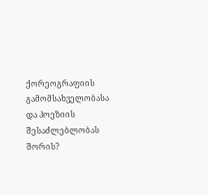ქორეოგრაფიის გამომსახველობასა და პოეზიის შესაძლებლობას შორის?